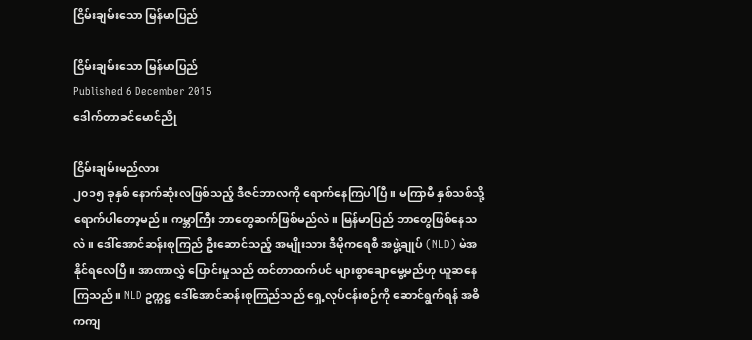ငြိမ်းချမ်းသော မြန်မာပြည်

ငြိမ်းချမ်းသော မြန်မာပြည်
Published 6 December 2015
ဒေါက်တာခင်မောင်ညို

ငြိမ်းချမ်းမည်လား
၂၀၁၅ ခုနှစ် နောက်ဆုံးလဖြစ်သည့် ဒီဇင်ဘာလကို ရောက်နေကြပါပြီ။ မကြာမီ နှစ်သစ်သို့ ရောက်ပါတော့မည်။ ကမ္ဘာကြီး ဘာတွေဆက်ဖြစ်မည်လဲ။ မြန်မာပြည် ဘာတွေဖြစ်နေသလဲ။ ဒေါ်အောင်ဆန်းစုကြည် ဦးဆောင်သည့် အမျိုးသား ဒီမိုကရေစီ အဖွဲ့ချုပ် (NLD) မဲအနိုင်ရလေပြီ။ အာဏာလွှဲ ပြောင်းမှုသည် ထင်တာထက်ပင် များစွာချောမွေ့မည်ဟု ယူဆနေကြသည်။ NLD ဥက္ကဋ္ဌ ဒေါ်အောင်ဆန်းစုကြည်သည် ရှေ့လုပ်ငန်းစဉ်ကို ဆောင်ရွက်ရန် အဓိကကျ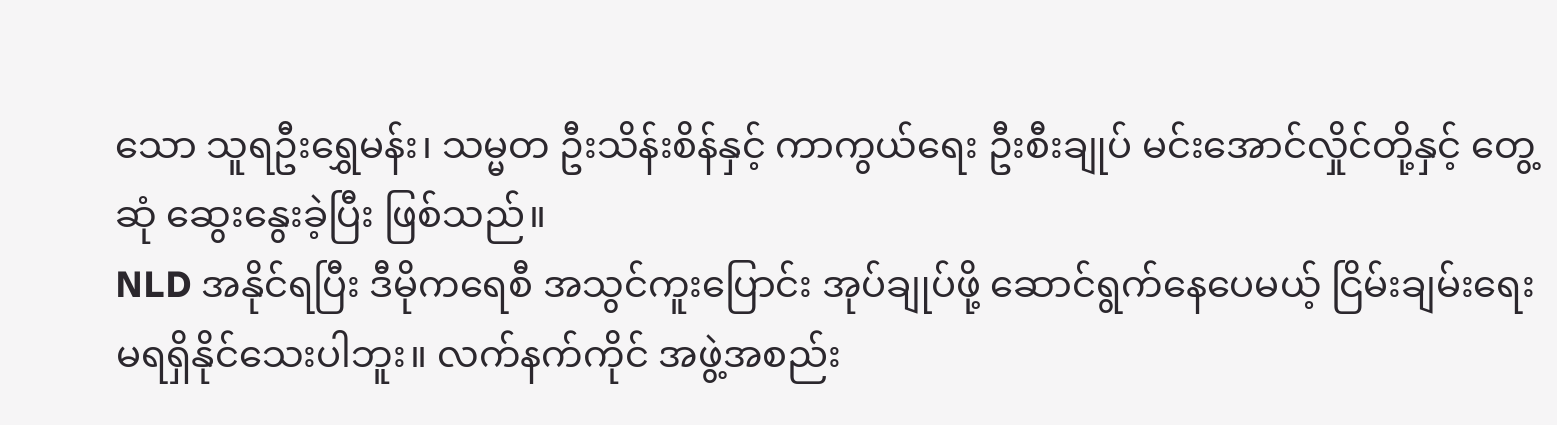သော သူရဦးရွှေမန်း၊ သမ္မတ ဦးသိန်းစိန်နှင့် ကာကွယ်ရေး ဦးစီးချုပ် မင်းအောင်လှိုင်တို့နှင့် တွေ့ဆုံ ဆွေးနွေးခဲ့ပြီး ဖြစ်သည်။
NLD အနိုင်ရပြီး ဒီမိုကရေစီ အသွင်ကူးပြောင်း အုပ်ချုပ်ဖို့ ဆောင်ရွက်နေပေမယ့် ငြိမ်းချမ်းရေး မရရှိနိုင်သေးပါဘူး။ လက်နက်ကိုင် အဖွဲ့အစည်း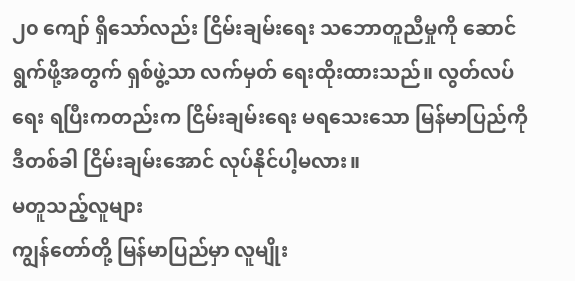၂၀ ကျော် ရှိသော်လည်း ငြိမ်းချမ်းရေး သဘောတူညီမှုကို ဆောင်ရွက်ဖို့အတွက် ရှစ်ဖွဲ့သာ လက်မှတ် ရေးထိုးထားသည်။ လွတ်လပ်ရေး ရပြီးကတည်းက ငြိမ်းချမ်းရေး မရသေးသော မြန်မာပြည်ကို ဒီတစ်ခါ ငြိမ်းချမ်းအောင် လုပ်နိုင်ပါ့မလား။
မတူသည့်လူများ
ကျွန်တော်တို့ မြန်မာပြည်မှာ လူမျိုး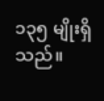၁၃၅ မျိုးရှိသည်။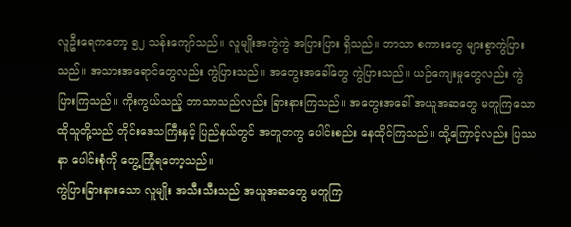လူဦးရေကတော့ ၅၂ သန်းကျော်သည်။ လူမျိုးအကွဲကွဲ အပြားပြား ရှိသည်။ ဘာသာ စကားတွေ များစွာကွဲပြားသည်။ အသားအရောင်တွေလည်း ကွဲပြားသည်။ အတွေးအခေါ်တွေ ကွဲပြားသည်။ ယဉ်ကျေးမှုတွေလည်း ကွဲပြားကြသည်။ ကိုးကွယ်သည့် ဘာသာသည်လည်း ခြားနားကြသည်။ အတွေးအခေါ် အယူအဆတွေ မတူကြသော ထိုသူတို့သည် တိုင်းဒေသကြီးနှင့် ပြည်နယ်တွင် အတူတကွ ပေါင်းစည်း နေထိုင်ကြသည်။ ထို့ကြောင့်လည်း ပြဿနာ ပေါင်းစုံကို တွေ့ကြုံရတော့သည်။
ကွဲပြားခြားနားသော လူမျိုး အသီးသီးသည် အယူအဆတွေ မတူကြ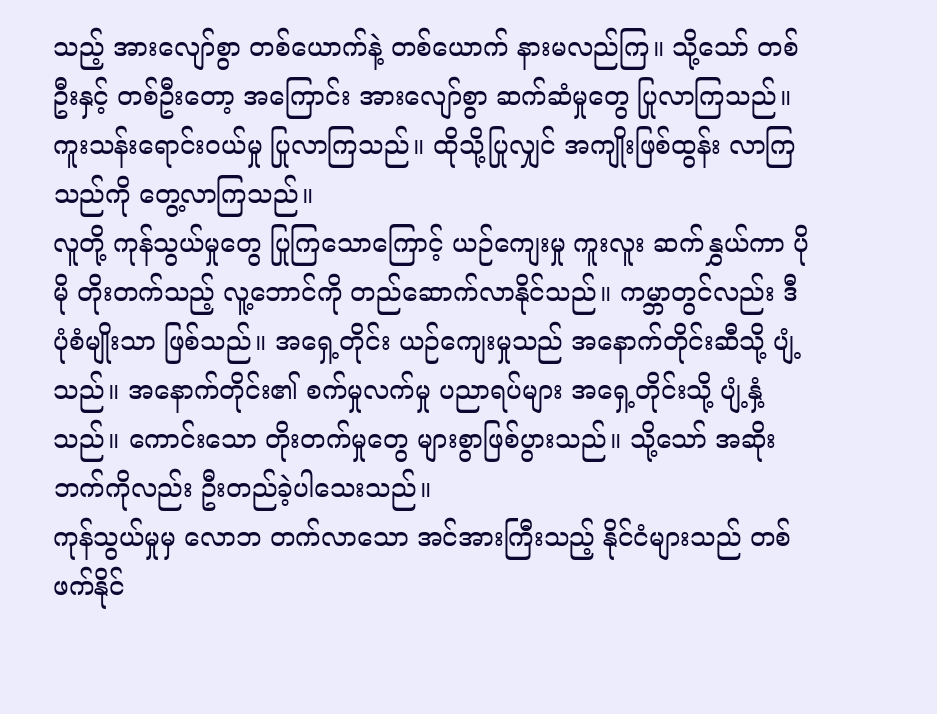သည့် အားလျော်စွာ တစ်ယောက်နဲ့ တစ်ယောက် နားမလည်ကြ။ သို့သော် တစ်ဦးနှင့် တစ်ဦးတော့ အကြောင်း အားလျော်စွာ ဆက်ဆံမှုတွေ ပြုလာကြသည်။ ကူးသန်းရောင်းဝယ်မှု ပြုလာကြသည်။ ထိုသို့ပြုလျှင် အကျိုးဖြစ်ထွန်း လာကြသည်ကို တွေ့လာကြသည်။
လူတို့ ကုန်သွယ်မှုတွေ ပြုကြသောကြောင့် ယဉ်ကျေးမှု ကူးလူး ဆက်နွှယ်ကာ ပိုမို တိုးတက်သည့် လူ့ဘောင်ကို တည်ဆောက်လာနိုင်သည်။ ကမ္ဘာတွင်လည်း ဒီပုံစံမျိုးသာ ဖြစ်သည်။ အရှေ့တိုင်း ယဉ်ကျေးမှုသည် အနောက်တိုင်းဆီသို့ ပျံ့သည်။ အနောက်တိုင်း၏ စက်မှုလက်မှု ပညာရပ်များ အရှေ့တိုင်းသို့ ပျံ့နှံ့သည်။ ကောင်းသော တိုးတက်မှုတွေ များစွာဖြစ်ပွားသည်။ သို့သော် အဆိုးဘက်ကိုလည်း ဦးတည်ခဲ့ပါသေးသည်။
ကုန်သွယ်မှုမှ လောဘ တက်လာသော အင်အားကြီးသည့် နိုင်ငံများသည် တစ်ဖက်နိုင်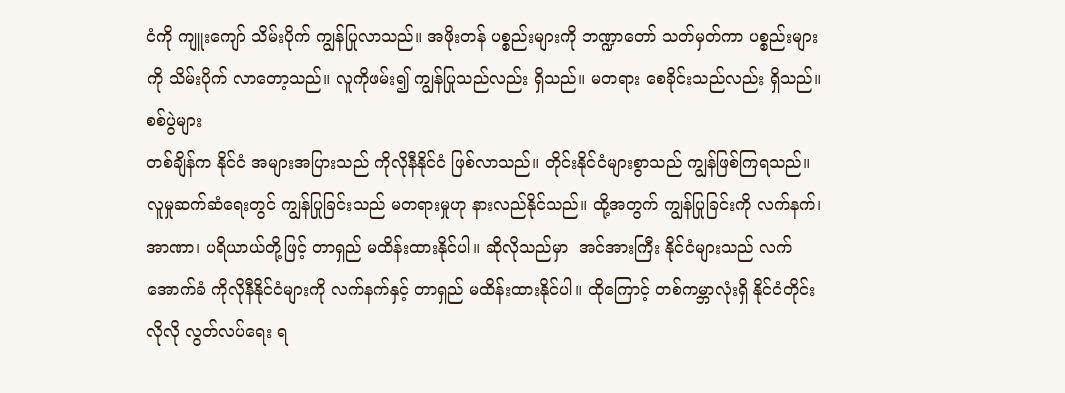ငံကို ကျူးကျော် သိမ်းပိုက် ကျွန်ပြုလာသည်။ အဖိုးတန် ပစ္စည်းများကို ဘဏ္ဍာတော် သတ်မှတ်ကာ ပစ္စည်းများကို သိမ်းပိုက် လာတော့သည်။ လူကိုဖမ်း၍ ကျွန်ပြုသည်လည်း ရှိသည်။ မတရား စေခိုင်းသည်လည်း ရှိသည်။
စစ်ပွဲများ
တစ်ချိန်က နိုင်ငံ အများအပြားသည် ကိုလိုနီနိုင်ငံ ဖြစ်လာသည်။ တိုင်းနိုင်ငံများစွာသည် ကျွန်ဖြစ်ကြရသည်။ လူမှုဆက်ဆံရေးတွင် ကျွန်ပြုခြင်းသည် မတရားမှုဟု နားလည်နိုင်သည်။ ထို့အတွက် ကျွန်ပြုခြင်းကို လက်နက်၊ အာဏာ၊ ပရိယာယ်တို့ဖြင့် တာရှည် မထိန်းထားနိုင်ပါ။ ဆိုလိုသည်မှာ  အင်အားကြီး နိုင်ငံများသည် လက်အောက်ခံ ကိုလိုနီနိုင်ငံများကို လက်နက်နှင့် တာရှည် မထိန်းထားနိုင်ပါ။ ထိုကြောင့် တစ်ကမ္ဘာလုံးရှိ နိုင်ငံတိုင်း လိုလို လွတ်လပ်ရေး ရ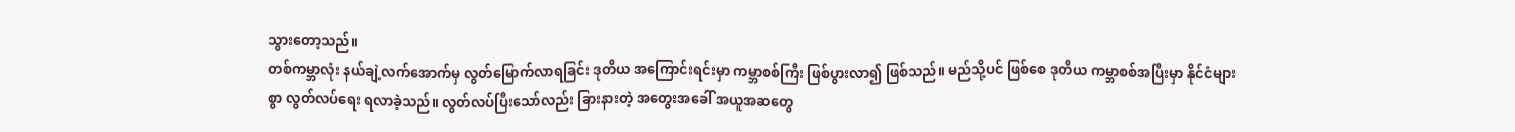သွားတော့သည်။
တစ်ကမ္ဘာလုံး နယ်ချဲ့လက်အောက်မှ လွတ်မြောက်လာရခြင်း ဒုတိယ အကြောင်းရင်းမှာ ကမ္ဘာစစ်ကြီး ဖြစ်ပွားလာ၍ ဖြစ်သည်။ မည်သို့ပင် ဖြစ်စေ ဒုတိယ ကမ္ဘာစစ်အပြီးမှာ နိုင်ငံများစွာ လွတ်လပ်ရေး ရလာခဲ့သည်။ လွတ်လပ်ပြီးသော်လည်း ခြားနားတဲ့ အတွေးအခေါ် အယူအဆတွေ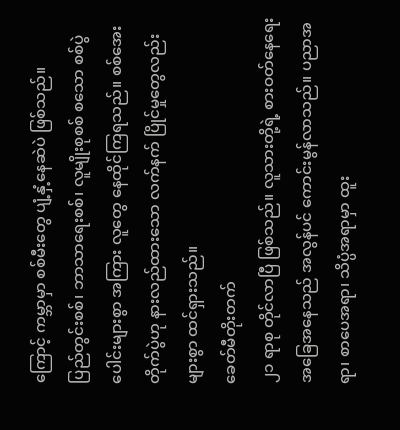ကြောင့် ကမ္ဘာမှာ စစ်မီးတွေ ပျံ့နှံ့နေဆဲပဲ ဖြစ်သည်။
ပြည်တွင်းစစ်၊ ဘာသာရေးစစ်၊ လူမျိုးစုစစ် စသော စစ်ပွဲပေါင်းများစွာ အကြား လူတွေ နေထိုင်ကြရသည်။ စစ်အေးတိုက်ပွဲဟု နားလည်ထားသော လက်နက် ပြိုင်မှုတွေလည်း များစွာ ထင်ရှားသည်။
ခေတ်မီတိုးတက်
၂၁ ရာစု တိုင်လာပြီ ဖြစ်သည်။ လူသားတို့ရဲ့ စားဝတ်နေရေး အခြေအနေသည် အလွန်ပင် ကောင်းမွန်လာသည်။ ပညာအရာ၊ စာပေအရာ၊ သိပ္ပံအရာမှာ ထူး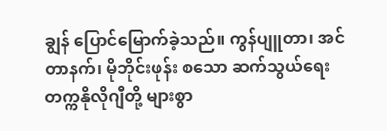ချွန် ပြောင်မြောက်ခဲ့သည်။ ကွန်ပျူတာ၊ အင်တာနက်၊ မိုဘိုင်းဖုန်း စသော ဆက်သွယ်ရေး တက္ကနိုလိုဂျီတို့ များစွာ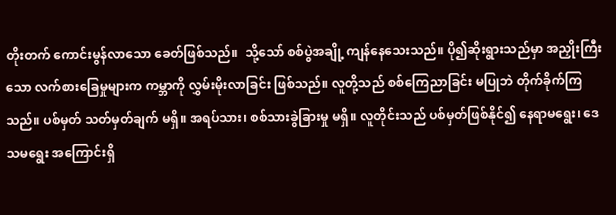တိုးတက် ကောင်းမွန်လာသော ခေတ်ဖြစ်သည်။  သို့သော် စစ်ပွဲအချို့ ကျန်နေသေးသည်။ ပို၍ဆိုးရွားသည်မှာ အညှိုးကြီးသော လက်စားခြေမှုများက ကမ္ဘာကို လွှမ်းမိုးလာခြင်း ဖြစ်သည်။ လူတို့သည် စစ်ကြေညာခြင်း မပြုဘဲ တိုက်ခိုက်ကြသည်။ ပစ်မှတ် သတ်မှတ်ချက် မရှိ။ အရပ်သား၊ စစ်သားခွဲခြားမှု မရှိ။ လူတိုင်းသည် ပစ်မှတ်ဖြစ်နိုင်၍ နေရာမရွေး၊ ဒေသမရွေး အကြောင်းရှိ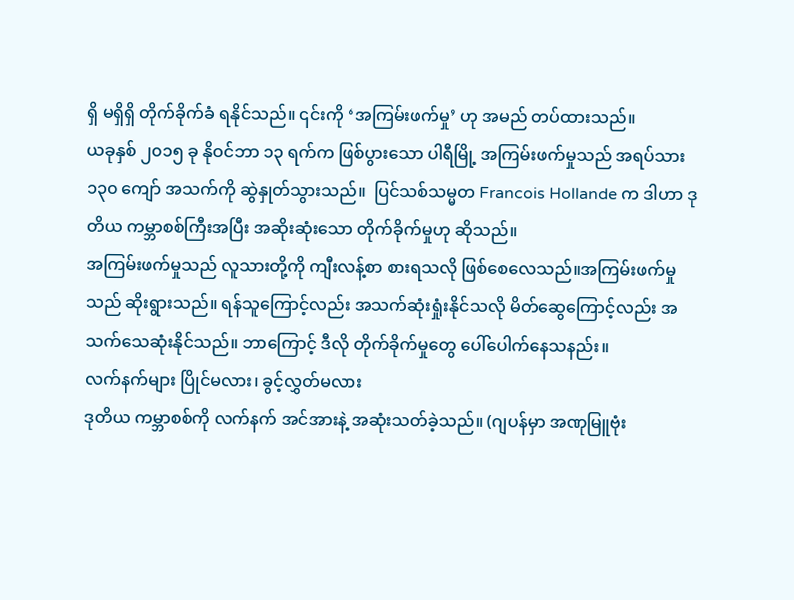ရှိ မရှိရှိ တိုက်ခိုက်ခံ ရနိုင်သည်။ ၎င်းကို ‘အကြမ်းဖက်မှု’ ဟု အမည် တပ်ထားသည်။
ယခုနှစ် ၂၀၁၅ ခု နိုဝင်ဘာ ၁၃ ရက်က ဖြစ်ပွားသော ပါရီမြို့ အကြမ်းဖက်မှုသည် အရပ်သား ၁၃၀ ကျော် အသက်ကို ဆွဲနှုတ်သွားသည်။  ပြင်သစ်သမ္မတ Francois Hollande က ဒါဟာ ဒုတိယ ကမ္ဘာစစ်ကြီးအပြီး အဆိုးဆုံးသော တိုက်ခိုက်မှုဟု ဆိုသည်။
အကြမ်းဖက်မှုသည် လူသားတို့ကို ကျီးလန့်စာ စားရသလို ဖြစ်စေလေသည်။အကြမ်းဖက်မှုသည် ဆိုးရွားသည်။ ရန်သူကြောင့်လည်း အသက်ဆုံးရှုံးနိုင်သလို မိတ်ဆွေကြောင့်လည်း အသက်သေဆုံးနိုင်သည်။ ဘာကြောင့် ဒီလို တိုက်ခိုက်မှုတွေ ပေါ်ပေါက်နေသနည်း။
လက်နက်များ ပြိုင်မလား၊ ခွင့်လွှတ်မလား
ဒုတိယ ကမ္ဘာစစ်ကို လက်နက် အင်အားနဲ့ အဆုံးသတ်ခဲ့သည်။ (ဂျပန်မှာ အဏုမြူဗုံး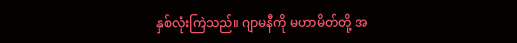နှစ်လုံးကြဲသည်။ ဂျာမနီကို မဟာမိတ်တို့ အ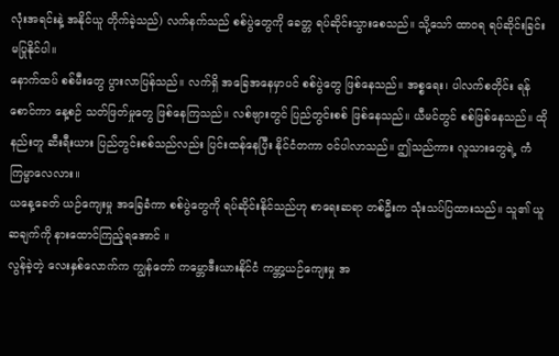လုံးအရင်းနဲ့ အနိုင်ယူ တိုက်ခဲ့သည်) လက်နက်သည် စစ်ပွဲတွေကို ခေတ္တ ရပ်ဆိုင်းသွားစေသည်။ သို့သော် ထာဝရ ရပ်ဆိုင်းခြင်း မပြုနိုင်ပါ။
နောက်ထပ် စစ်မီးတွေ ပွားလာပြန်သည်။ လက်ရှိ အခြေအနေမှာပင် စစ်ပွဲတွေ ဖြစ်နေသည်။ အစ္စရေး၊ ပါလက်စတိုင်း ရန်စောင်ကာ နေ့စဉ် သတ်ဖြတ်မှုတွေ ဖြစ်နေကြသည်။ လစ်ဗျားတွင် ပြည်တွင်းစစ် ဖြစ်နေသည်။ ယီမင်တွင် စစ်ဖြစ်နေသည်။ ထိုနည်းတူ ဆီးရီးယား ပြည်တွင်းစစ်သည်လည်း ပြင်းထန်နေပြီး နိုင်ငံတကာ ဝင်ပါလာသည်။ ဤသည်ကား လူသားတွေရဲ့ ကံကြမ္မာလေလား။
ယနေ့ခေတ် ယဉ်ကျေးမှု အခြေခံကာ စစ်ပွဲတွေကို ရပ်ဆိုင်းနိုင်သည်ဟု စာရေးဆရာ တစ်ဦးက သုံးသပ်ပြထားသည်။ သူ၏ ယူဆချက်ကို နားထောင်ကြည့်ရအောင် ။
လွန်ခဲ့တဲ့ လေးနှစ်လောက်က ကျွန်တော် ကမ္ဘောဒီးယားနိုင်ငံ ကမ္ဘာ့ယဉ်ကျေးမှု အ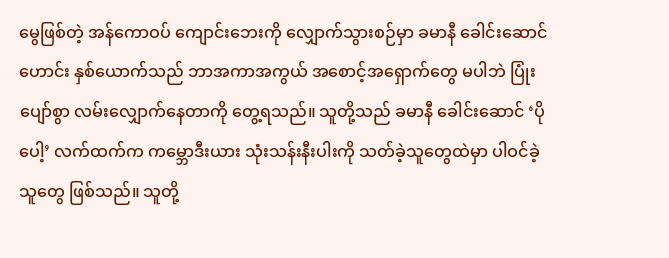မွေဖြစ်တဲ့ အန်ကောဝပ် ကျောင်းဘေးကို လျှောက်သွားစဉ်မှာ ခမာနီ ခေါင်းဆောင်ဟောင်း နှစ်ယောက်သည် ဘာအကာအကွယ် အစောင့်အရှောက်တွေ မပါဘဲ ပြုံးပျော်စွာ လမ်းလျှောက်နေတာကို တွေ့ရသည်။ သူတို့သည် ခမာနီ ခေါင်းဆောင် ‘ပိုပေါ့’ လက်ထက်က ကမ္ဘောဒီးယား သုံးသန်းနီးပါးကို သတ်ခဲ့သူတွေထဲမှာ ပါဝင်ခဲ့သူတွေ ဖြစ်သည်။ သူတို့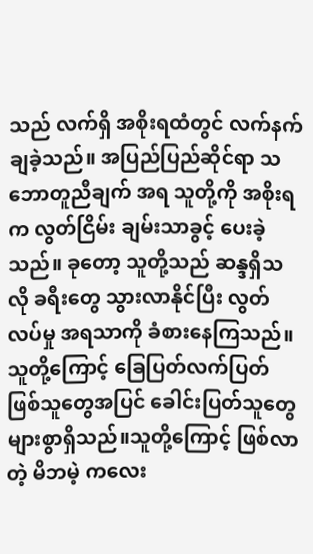သည် လက်ရှိ အစိုးရထံတွင် လက်နက်ချခဲ့သည်။ အပြည်ပြည်ဆိုင်ရာ သဘောတူညီချက် အရ သူတို့ကို အစိုးရက လွတ်ငြိမ်း ချမ်းသာခွင့် ပေးခဲ့သည်။ ခုတော့ သူတို့သည် ဆန္ဒရှိသလို ခရီးတွေ သွားလာနိုင်ပြီး လွတ်လပ်မှု အရသာကို ခံစားနေကြသည်။
သူတို့ကြောင့် ခြေပြတ်လက်ပြတ် ဖြစ်သူတွေအပြင် ခေါင်းပြတ်သူတွေ များစွာရှိသည်။သူတို့ကြောင့် ဖြစ်လာတဲ့ မိဘမဲ့ ကလေး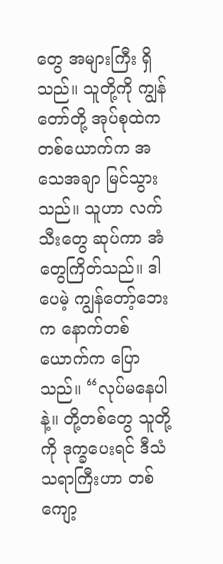တွေ အများကြီး ရှိသည်။ သူတို့ကို ကျွန်တော်တို့ အုပ်စုထဲက တစ်ယောက်က အသေအချာ မြင်သွားသည်။ သူဟာ လက်သီးတွေ ဆုပ်ကာ အံတွေကြိတ်သည်။ ဒါပေမဲ့ ကျွန်တော့်ဘေးက နောက်တစ်ယောက်က ပြောသည်။ “လုပ်မနေပါနဲ့။ တို့တစ်တွေ သူတို့ကို ဒုက္ခပေးရင် ဒီသံသရာကြီးဟာ တစ်ကျော့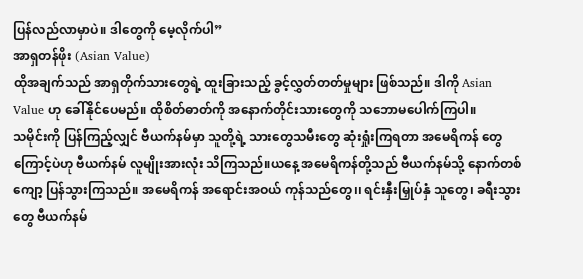ပြန်လည်လာမှာပဲ။ ဒါတွေကို မေ့လိုက်ပါ”
အာရှတန်ဖိုး (Asian Value)
ထိုအချက်သည် အာရှတိုက်သားတွေရဲ့ ထူးခြားသည့် ခွင့်လွှတ်တတ်မှုများ ဖြစ်သည်။ ဒါကို Asian Value ဟု ခေါ်နိုင်ပေမည်။ ထိုစိတ်ဓာတ်ကို အနောက်တိုင်းသားတွေကို သဘောမပေါက်ကြပါ။
သမိုင်းကို ပြန်ကြည့်လျှင် ဗီယက်နမ်မှာ သူတို့ရဲ့ သားတွေသမီးတွေ ဆုံးရှုံးကြရတာ အမေရိကန် တွေကြောင့်ပဲဟု ဗီယက်နမ် လူမျိုးအားလုံး သိကြသည်။ယနေ့ အမေရိကန်တို့သည် ဗီယက်နမ်သို့ နောက်တစ်ကျော့ ပြန်သွားကြသည်။ အမေရိကန် အရောင်းအဝယ် ကုန်သည်တွေ၊၊ ရင်းနှီးမြှုပ်နှံ သူတွေ၊ ခရီးသွားတွေ ဗီယက်နမ်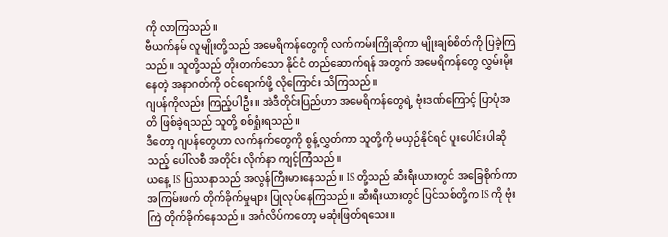ကို လာကြသည်။
ဗီယက်နမ် လူမျိုးတို့သည် အမေရိကန်တွေကို လက်ကမ်းကြိုဆိုကာ မျိုးချစ်စိတ်ကို ပြခဲ့ကြသည်။ သူတို့သည် တိုးတက်သော နိုင်ငံ တည်ဆောက်ရန် အတွက် အမေရိကန်တွေ လွှမ်းမိုးနေတဲ့ အနာဂတ်ကို ဝင်ရောက်ဖို့ လိုကြောင်း သိကြသည်။
ဂျပန်ကိုလည်း ကြည့်ပါဦး။ အဲဒီတိုင်းပြည်ဟာ အမေရိကန်တွေရဲ့ ဗုံးဒဏ်ကြောင့် ပြာပုံအတိ ဖြစ်ခဲ့ရသည် သူတို့ စစ်ရှုံးရသည်။
ဒီတော့ ဂျပန်တွေဟာ လက်နက်တွေကို စွန့်လွှတ်ကာ သူတို့ကို မယှဉ်နိုင်ရင် ပူးပေါင်းပါဆိုသည့် ပေါ်လစီ အတိုင်း လိုက်နာ ကျင့်ကြံသည်။
ယနေ့ IS ပြဿနာသည် အလွန်ကြီးမားနေသည်။ IS တို့သည် ဆီးရီးယားတွင် အခြေစိုက်ကာ အကြမ်းဖက် တိုက်ခိုက်မှုများ ပြုလုပ်နေကြသည်။ ဆီးရီးယားတွင် ပြင်သစ်တို့က IS ကို ဗုံးကြဲ တိုက်ခိုက်နေသည်။ အင်္ဂလိပ်ကတော့ မဆုံးဖြတ်ရသေး။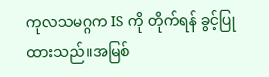ကုလသမဂ္ဂက IS ကို တိုက်ရန် ခွင့်ပြုထားသည်။အမြစ်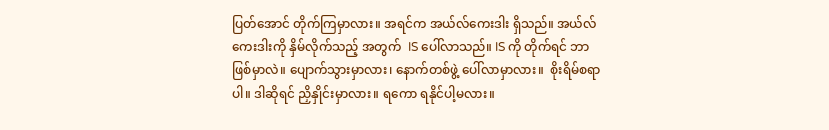ပြတ်အောင် တိုက်ကြမှာလား။ အရင်က အယ်လ်ကေးဒါး ရှိသည်။ အယ်လ်ကေးဒါးကို နှိမ်လိုက်သည့် အတွက်  IS ပေါ်လာသည်။ IS ကို တိုက်ရင် ဘာဖြစ်မှာလဲ။ ပျောက်သွားမှာလား၊ နောက်တစ်ဖွဲ့ ပေါ်လာမှာလား။  စိုးရိမ်စရာပါ။ ဒါဆိုရင် ညှိနှိုင်းမှာလား။ ရကော ရနိုင်ပါ့မလား။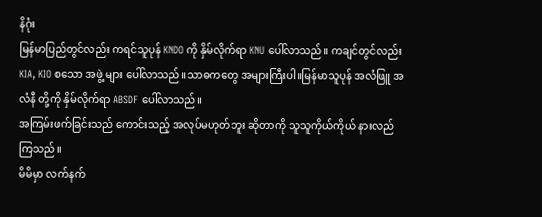နိဂုံး
မြန်မာပြည်တွင်လည်း ကရင်သူပုန် KNDO ကို နှိမ်လိုက်ရာ KNU ပေါ်လာသည်။ ကချင်တွင်လည်း KIA, KIO စသော အဖွဲ့ များ ပေါ်လာသည်။သာဓကတွေ အများကြီးပါ။မြန်မာသူပုန် အလံဖြူ အလံနီ တို့ကို နှိမ်လိုက်ရာ ABSDF ပေါ်လာသည်။
အကြမ်းဖက်ခြင်းသည် ကောင်းသည့် အလုပ်မဟုတ်ဘူး ဆိုတာကို သူသူကိုယ်ကိုယ် နားလည်ကြသည်။
မိမိမှာ လက်နက်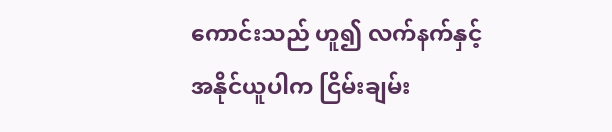ကောင်းသည် ဟူ၍ လက်နက်နှင့် အနိုင်ယူပါက ငြိမ်းချမ်း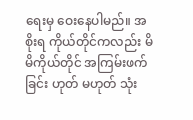ရေးမှ ဝေးနေပါမည်။ အစိုးရ ကိုယ်တိုင်ကလည်း မိမိကိုယ်တိုင် အကြမ်းဖက်ခြင်း ဟုတ် မဟုတ် သုံး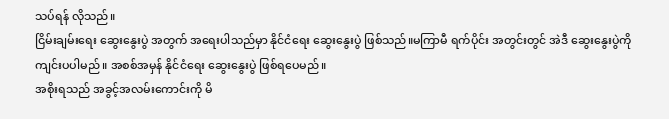သပ်ရန် လိုသည်။
ငြိမ်းချမ်းရေး ဆွေးနွေးပွဲ အတွက် အရေးပါသည်မှာ နိုင်ငံရေး ဆွေးနွေးပွဲ ဖြစ်သည်။မကြာမီ ရက်ပိုင်း အတွင်းတွင် အဲဒီ ဆွေးနွေးပွဲကို ကျင်းပပါမည်။ အစစ်အမှန် နိုင်ငံရေး ဆွေးနွေးပွဲ ဖြစ်ရပေမည်။
အစိုးရသည် အခွင့်အလမ်းကောင်းကို မိ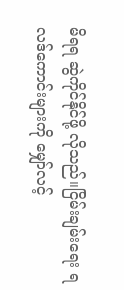မိရရ ဆွဲကိုင်နိုင်ဖို့ လိုသည်။ငြိမ်းချမ်းရေး ရလဒ်ကောင်းများကို မျှော်လင့်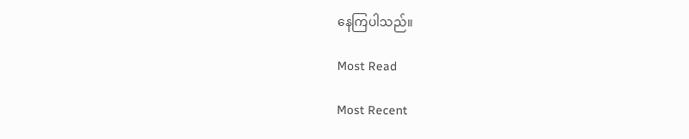နေကြပါသည်။

Most Read

Most Recent